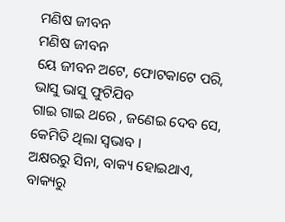ମଣିଷ ଜୀବନ
ମଣିଷ ଜୀବନ
ୟେ ଜୀବନ ଅଟେ, ଫୋଟକାଟେ ପରି,
ଭାସୁ ଭାସୁ ଫୁଟିଯିବ
ଗାଇ ଗାଇ ଥରେ , ଜଣେଇ ଦେବ ସେ,
କେମିତି ଥିଲା ସ୍ୱଭାବ ।
ଅକ୍ଷରରୁ ସିନା, ବାକ୍ୟ ହୋଇଥାଏ,
ବାକ୍ୟରୁ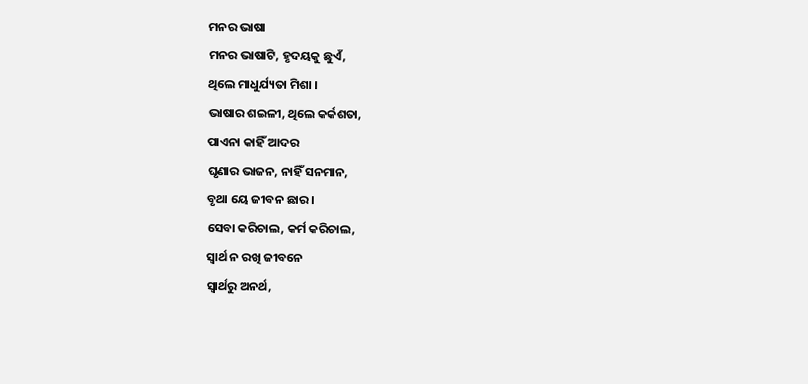ମନର ଭାଷା
ମନର ଭାଷାଟି, ହୃଦୟକୁ ଛୁଏଁ,
ଥିଲେ ମାଧୁର୍ଯ୍ୟତା ମିଶା ।
ଭାଷାର ଶଇଳୀ, ଥିଲେ କର୍କଶତା,
ପାଏନା କାହିଁ ଆଦର
ଘୃଣାର ଭାଜନ, ନାହିଁ ସନମାନ,
ବୃଥା ୟେ ଜୀବନ ଛାର ।
ସେବା କରିଚାଲ, କର୍ମ କରିଚାଲ,
ସ୍ୱାର୍ଥ ନ ରଖି ଜୀବନେ
ସ୍ୱାର୍ଥରୁ ଅନର୍ଥ,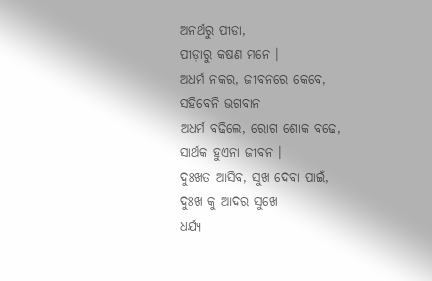ଅନର୍ଥରୁ ପୀଡା,
ପୀଡ଼ାରୁ କଷଣ ମନେ ।
ଅଧର୍ମ ନକର, ଜୀବନରେ କେବେ,
ସହିବେନି ଭଗବାନ
ଅଧର୍ମ ବଢିଲେ, ରୋଗ ଶୋକ ବଢେ,
ସାର୍ଥକ ହୁଏନା ଜୀବନ ।
ଦୁଃଖତ ଆସିବ, ସୁଖ ଦେବା ପାଇଁ,
ଦୁଃଖ କୁ ଆଦର ସୁଖେ
ଧର୍ଯ୍ୟ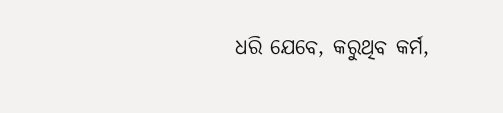ଧରି ଯେବେ, କରୁଥିବ କର୍ମ,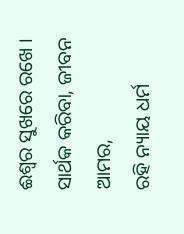ଈଶ୍ୱର ସୁଖରେ ରଖେ ।
ସାର୍ଥକ କରିବା, ଜୀବନ ଆମର,
ରହି ନ୍ୟାୟ ଧର୍ମ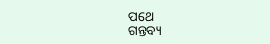ପଥେ
ଗନ୍ତବ୍ୟ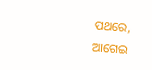ପଥରେ, ଆଗେଇ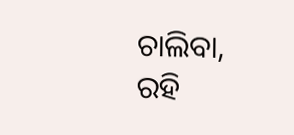ଚାଲିବା,
ରହି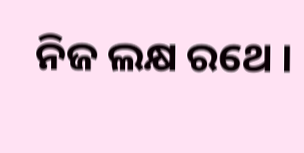ନିଜ ଲକ୍ଷ ରଥେ ।